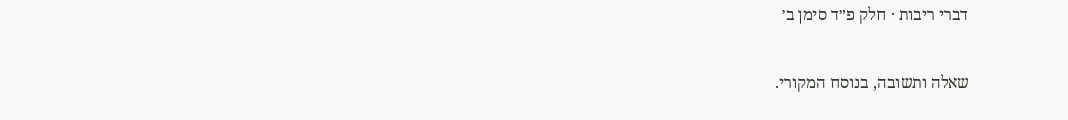דברי ריבות · חלק פ״ד סימן ב׳

שאלה ותשובה, בנוסח המקורי.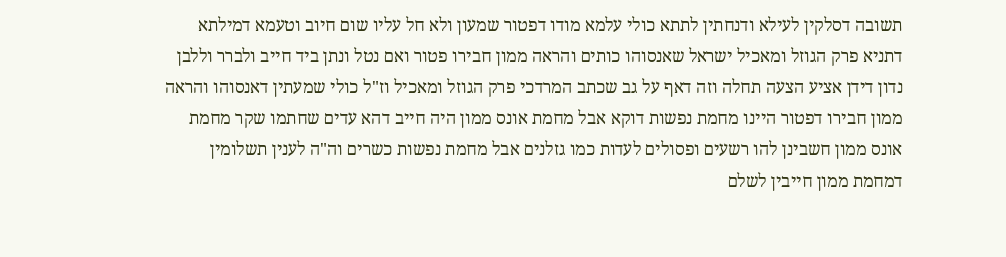תשובה דסלקין לעילא ודנחתין לתתא כולי עלמא מודו דפטור שמעון ולא חל עליו שום חיוב וטעמא דמילתא דתניא פרק הגוזל ומאכיל ישראל שאנסוהו כותים והראה ממון חבירו פטור ואם נטל ונתן ביד חייב ולברר וללבן נדון דידן אציע הצעה תחלה וזה דאף על גב שכתב המרדכי פרק הגוזל ומאכיל וז"ל כולי שמעתין דאנסוהו והראה ממון חבירו דפטור היינו מחמת נפשות דוקא אבל מחמת אונס ממון היה חייב דהא עדים שחתמו שקר מחמת אונס ממון חשבינן להו רשעים ופסולים לעדות כמו גזלנים אבל מחמת נפשות כשרים וה"ה לענין תשלומין דמחמת ממון חייבין לשלם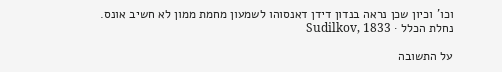וכו' וכיון שכן נראה בנדון דידן דאנסוהו לשמעון מחמת ממון לא חשיב אונס.
נחלת הכלל · Sudilkov, 1833

על התשובה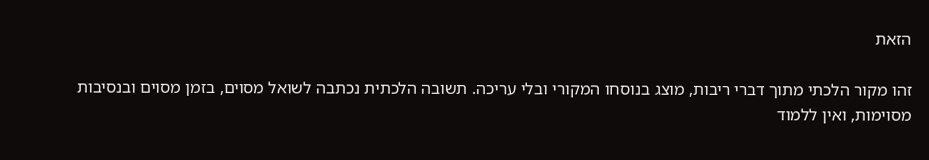הזאת

זהו מקור הלכתי מתוך דברי ריבות, מוצג בנוסחו המקורי ובלי עריכה. תשובה הלכתית נכתבה לשואל מסוים, בזמן מסוים ובנסיבות מסוימות, ואין ללמוד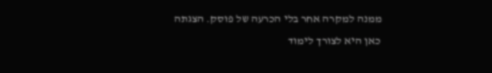ממנה למקרה אחר בלי הכרעה של פוסק. הצגתה כאן היא לצורך לימוד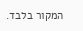המקור בלבד.